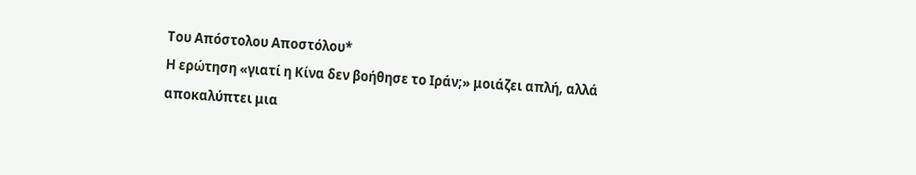Του Απόστολου Αποστόλου*
Η ερώτηση «γιατί η Κίνα δεν βοήθησε το Ιράν;» μοιάζει απλή, αλλά αποκαλύπτει μια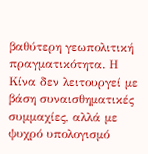βαθύτερη γεωπολιτική πραγματικότητα. Η Κίνα δεν λειτουργεί με βάση συναισθηματικές συμμαχίες, αλλά με ψυχρό υπολογισμό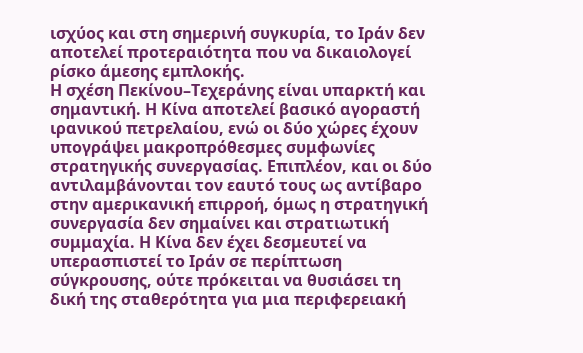ισχύος και στη σημερινή συγκυρία, το Ιράν δεν αποτελεί προτεραιότητα που να δικαιολογεί ρίσκο άμεσης εμπλοκής.
Η σχέση Πεκίνου–Τεχεράνης είναι υπαρκτή και σημαντική. Η Κίνα αποτελεί βασικό αγοραστή ιρανικού πετρελαίου, ενώ οι δύο χώρες έχουν υπογράψει μακροπρόθεσμες συμφωνίες στρατηγικής συνεργασίας. Επιπλέον, και οι δύο αντιλαμβάνονται τον εαυτό τους ως αντίβαρο στην αμερικανική επιρροή, όμως η στρατηγική συνεργασία δεν σημαίνει και στρατιωτική συμμαχία. Η Κίνα δεν έχει δεσμευτεί να υπερασπιστεί το Ιράν σε περίπτωση σύγκρουσης, ούτε πρόκειται να θυσιάσει τη δική της σταθερότητα για μια περιφερειακή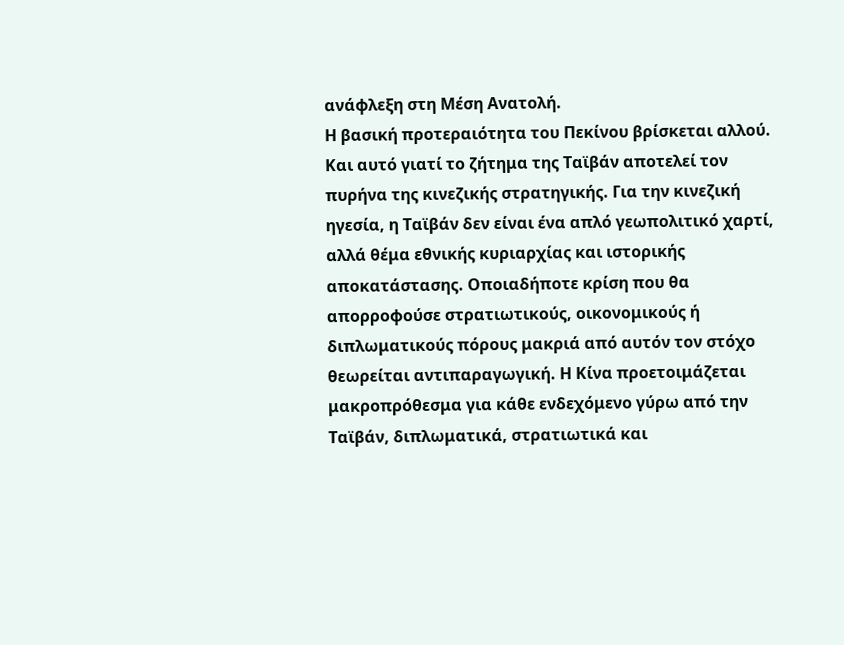ανάφλεξη στη Μέση Ανατολή.
Η βασική προτεραιότητα του Πεκίνου βρίσκεται αλλού. Και αυτό γιατί το ζήτημα της Ταϊβάν αποτελεί τον πυρήνα της κινεζικής στρατηγικής. Για την κινεζική ηγεσία, η Ταϊβάν δεν είναι ένα απλό γεωπολιτικό χαρτί, αλλά θέμα εθνικής κυριαρχίας και ιστορικής αποκατάστασης. Οποιαδήποτε κρίση που θα απορροφούσε στρατιωτικούς, οικονομικούς ή διπλωματικούς πόρους μακριά από αυτόν τον στόχο θεωρείται αντιπαραγωγική. Η Κίνα προετοιμάζεται μακροπρόθεσμα για κάθε ενδεχόμενο γύρω από την Ταϊβάν, διπλωματικά, στρατιωτικά και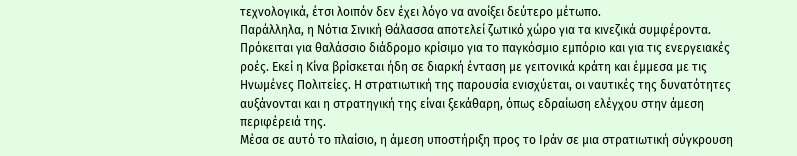τεχνολογικά, έτσι λοιπόν δεν έχει λόγο να ανοίξει δεύτερο μέτωπο.
Παράλληλα, η Νότια Σινική Θάλασσα αποτελεί ζωτικό χώρο για τα κινεζικά συμφέροντα. Πρόκειται για θαλάσσιο διάδρομο κρίσιμο για το παγκόσμιο εμπόριο και για τις ενεργειακές ροές. Εκεί η Κίνα βρίσκεται ήδη σε διαρκή ένταση με γειτονικά κράτη και έμμεσα με τις Ηνωμένες Πολιτείες. Η στρατιωτική της παρουσία ενισχύεται, οι ναυτικές της δυνατότητες αυξάνονται και η στρατηγική της είναι ξεκάθαρη, όπως εδραίωση ελέγχου στην άμεση περιφέρειά της.
Μέσα σε αυτό το πλαίσιο, η άμεση υποστήριξη προς το Ιράν σε μια στρατιωτική σύγκρουση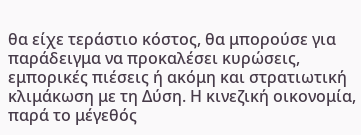θα είχε τεράστιο κόστος, θα μπορούσε για παράδειγμα να προκαλέσει κυρώσεις, εμπορικές πιέσεις ή ακόμη και στρατιωτική κλιμάκωση με τη Δύση. Η κινεζική οικονομία, παρά το μέγεθός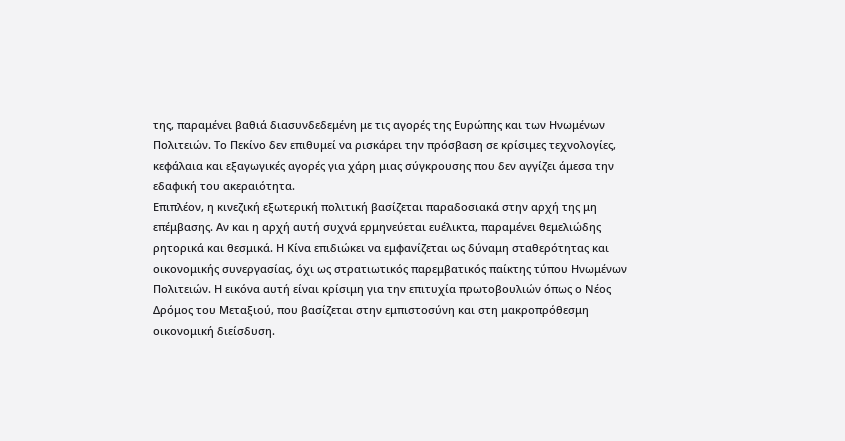της, παραμένει βαθιά διασυνδεδεμένη με τις αγορές της Ευρώπης και των Ηνωμένων Πολιτειών. Το Πεκίνο δεν επιθυμεί να ρισκάρει την πρόσβαση σε κρίσιμες τεχνολογίες, κεφάλαια και εξαγωγικές αγορές για χάρη μιας σύγκρουσης που δεν αγγίζει άμεσα την εδαφική του ακεραιότητα.
Επιπλέον, η κινεζική εξωτερική πολιτική βασίζεται παραδοσιακά στην αρχή της μη επέμβασης. Αν και η αρχή αυτή συχνά ερμηνεύεται ευέλικτα, παραμένει θεμελιώδης ρητορικά και θεσμικά. Η Κίνα επιδιώκει να εμφανίζεται ως δύναμη σταθερότητας και οικονομικής συνεργασίας, όχι ως στρατιωτικός παρεμβατικός παίκτης τύπου Ηνωμένων Πολιτειών. Η εικόνα αυτή είναι κρίσιμη για την επιτυχία πρωτοβουλιών όπως ο Νέος Δρόμος του Μεταξιού, που βασίζεται στην εμπιστοσύνη και στη μακροπρόθεσμη οικονομική διείσδυση.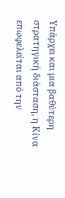Υπάρχει και μια βαθύτερη στρατηγική διάσταση, η Κίνα επωφελείται από την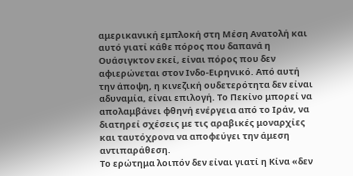αμερικανική εμπλοκή στη Μέση Ανατολή και αυτό γιατί κάθε πόρος που δαπανά η Ουάσιγκτον εκεί, είναι πόρος που δεν αφιερώνεται στον Ινδο-Ειρηνικό. Από αυτή την άποψη, η κινεζική ουδετερότητα δεν είναι αδυναμία, είναι επιλογή. Το Πεκίνο μπορεί να απολαμβάνει φθηνή ενέργεια από το Ιράν, να διατηρεί σχέσεις με τις αραβικές μοναρχίες και ταυτόχρονα να αποφεύγει την άμεση αντιπαράθεση.
Το ερώτημα λοιπόν δεν είναι γιατί η Κίνα «δεν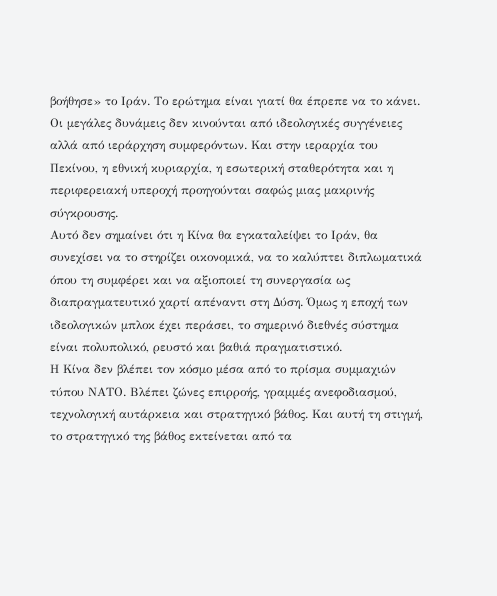βοήθησε» το Ιράν. Το ερώτημα είναι γιατί θα έπρεπε να το κάνει. Οι μεγάλες δυνάμεις δεν κινούνται από ιδεολογικές συγγένειες αλλά από ιεράρχηση συμφερόντων. Και στην ιεραρχία του Πεκίνου, η εθνική κυριαρχία, η εσωτερική σταθερότητα και η περιφερειακή υπεροχή προηγούνται σαφώς μιας μακρινής σύγκρουσης.
Αυτό δεν σημαίνει ότι η Κίνα θα εγκαταλείψει το Ιράν, θα συνεχίσει να το στηρίζει οικονομικά, να το καλύπτει διπλωματικά όπου τη συμφέρει και να αξιοποιεί τη συνεργασία ως διαπραγματευτικό χαρτί απέναντι στη Δύση. Όμως η εποχή των ιδεολογικών μπλοκ έχει περάσει, το σημερινό διεθνές σύστημα είναι πολυπολικό, ρευστό και βαθιά πραγματιστικό.
Η Κίνα δεν βλέπει τον κόσμο μέσα από το πρίσμα συμμαχιών τύπου ΝΑΤΟ. Βλέπει ζώνες επιρροής, γραμμές ανεφοδιασμού, τεχνολογική αυτάρκεια και στρατηγικό βάθος. Και αυτή τη στιγμή, το στρατηγικό της βάθος εκτείνεται από τα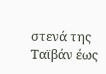στενά της Ταϊβάν έως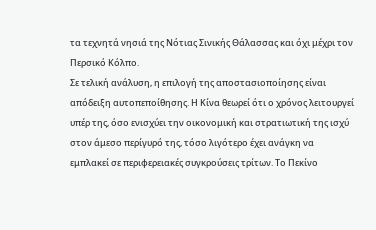τα τεχνητά νησιά της Νότιας Σινικής Θάλασσας και όχι μέχρι τον Περσικό Κόλπο.
Σε τελική ανάλυση, η επιλογή της αποστασιοποίησης είναι απόδειξη αυτοπεποίθησης. Η Κίνα θεωρεί ότι ο χρόνος λειτουργεί υπέρ της, όσο ενισχύει την οικονομική και στρατιωτική της ισχύ στον άμεσο περίγυρό της, τόσο λιγότερο έχει ανάγκη να εμπλακεί σε περιφερειακές συγκρούσεις τρίτων. Το Πεκίνο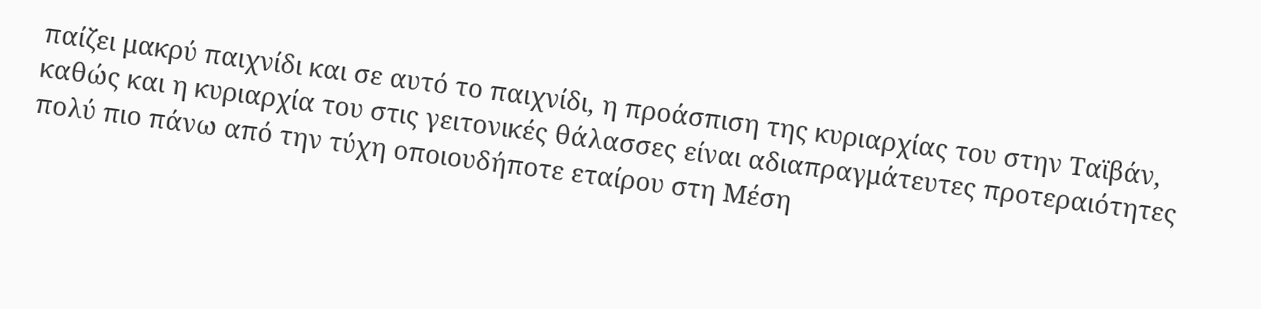παίζει μακρύ παιχνίδι και σε αυτό το παιχνίδι, η προάσπιση της κυριαρχίας του στην Ταϊβάν, καθώς και η κυριαρχία του στις γειτονικές θάλασσες είναι αδιαπραγμάτευτες προτεραιότητες πολύ πιο πάνω από την τύχη οποιουδήποτε εταίρου στη Μέση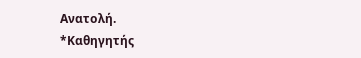Ανατολή.
*Καθηγητής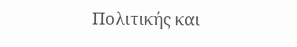Πολιτικής και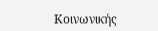Κοινωνικής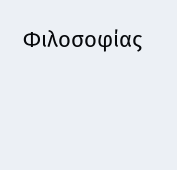Φιλοσοφίας